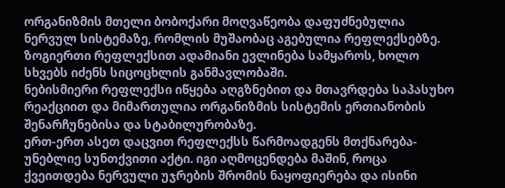ორგანიზმის მთელი ბობოქარი მოღვაწეობა დაფუძნებულია ნერვულ სისტემაზე, რომლის მუშაობაც აგებულია რეფლექსებზე. ზოგიერთი რეფლექსით ადამიანი ევლინება სამყაროს, ხოლო სხვებს იძენს სიცოცხლის განმავლობაში.
ნებისმიერი რეფლექსი იწყება აღგზნებით და მთავრდება საპასუხო რეაქციით და მიმართულია ორგანიზმის სისტემის ერთიანობის შენარჩუნებისა და სტაბილურობაზე.
ერთ-ერთ ასეთ დაცვით რეფლექსს წარმოადგენს მთქნარება-უნებლიე სუნთქვითი აქტი. იგი აღმოცენდება მაშინ, როცა ქვეითდება ნერვული უჯრების შრომის ნაყოფიერება და ისინი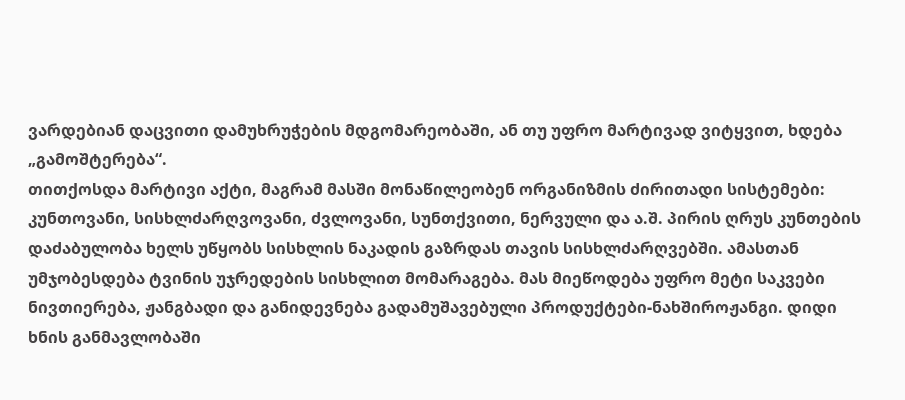ვარდებიან დაცვითი დამუხრუჭების მდგომარეობაში, ან თუ უფრო მარტივად ვიტყვით, ხდება „გამოშტერება“.
თითქოსდა მარტივი აქტი, მაგრამ მასში მონაწილეობენ ორგანიზმის ძირითადი სისტემები: კუნთოვანი, სისხლძარღვოვანი, ძვლოვანი, სუნთქვითი, ნერვული და ა.შ. პირის ღრუს კუნთების დაძაბულობა ხელს უწყობს სისხლის ნაკადის გაზრდას თავის სისხლძარღვებში. ამასთან უმჯობესდება ტვინის უჯრედების სისხლით მომარაგება. მას მიეწოდება უფრო მეტი საკვები ნივთიერება, ჟანგბადი და განიდევნება გადამუშავებული პროდუქტები-ნახშიროჟანგი. დიდი ხნის განმავლობაში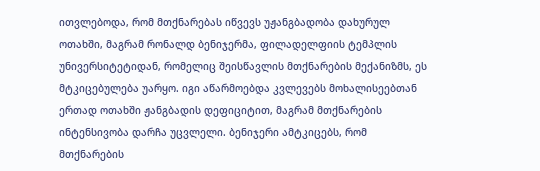ითვლებოდა, რომ მთქნარებას იწვევს უჟანგბადობა დახურულ ოთახში, მაგრამ რონალდ ბენიჯერმა, ფილადელფიის ტემპლის უნივერსიტეტიდან, რომელიც შეისწავლის მთქნარების მექანიზმს, ეს მტკიცებულება უარყო. იგი აწარმოებდა კვლევებს მოხალისეებთან ერთად ოთახში ჟანგბადის დეფიციტით, მაგრამ მთქნარების ინტენსივობა დარჩა უცვლელი. ბენიჯერი ამტკიცებს, რომ მთქნარების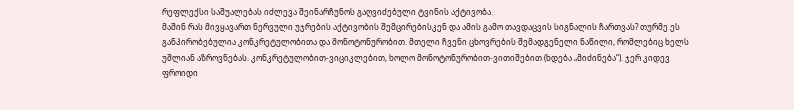რეფლექსი საშუალებას იძლევა შეინარჩუნოს გაღვიძებული ტვინის აქტივობა.
მაშინ რას მივყავართ ნერვული უჯრების აქტივობის შემცირებისკენ და ამის გამო თავდაცვის სიგნალის ჩართვას? თურმე ეს განპირობებულია კონკრეტულობითა და მონოტონურობით. მთელი ჩვენი ცხოვრების შემადგენელი ნაწილი, რომლებიც ხელს უშლიან აზროვნებას. კონკრეტულობით-ვიციკლებით, ხოლო მონოტონურობით-ვითიშებით (ხდება „მიძინება“). ჯერ კიდევ ფროიდი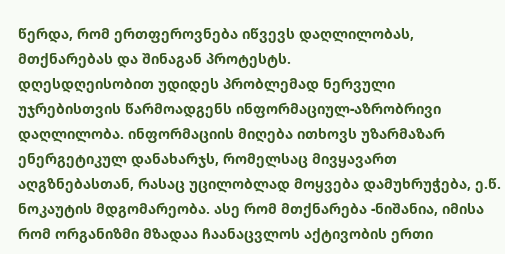წერდა, რომ ერთფეროვნება იწვევს დაღლილობას, მთქნარებას და შინაგან პროტესტს.
დღესდღეისობით უდიდეს პრობლემად ნერვული უჯრებისთვის წარმოადგენს ინფორმაციულ-აზრობრივი დაღლილობა. ინფორმაციის მიღება ითხოვს უზარმაზარ ენერგეტიკულ დანახარჯს, რომელსაც მივყავართ აღგზნებასთან, რასაც უცილობლად მოყვება დამუხრუჭება, ე.წ. ნოკაუტის მდგომარეობა. ასე რომ მთქნარება -ნიშანია, იმისა რომ ორგანიზმი მზადაა ჩაანაცვლოს აქტივობის ერთი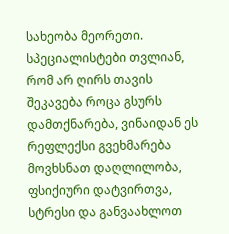სახეობა მეორეთი. სპეციალისტები თვლიან, რომ არ ღირს თავის შეკავება როცა გსურს დამთქნარება, ვინაიდან ეს რეფლექსი გვეხმარება მოვხსნათ დაღლილობა, ფსიქიური დატვირთვა, სტრესი და განვაახლოთ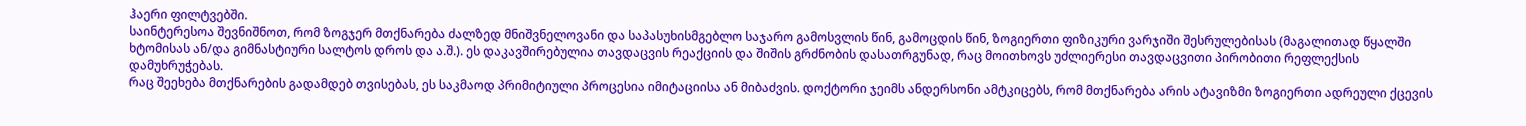ჰაერი ფილტვებში.
საინტერესოა შევნიშნოთ, რომ ზოგჯერ მთქნარება ძალზედ მნიშვნელოვანი და საპასუხისმგებლო საჯარო გამოსვლის წინ, გამოცდის წინ, ზოგიერთი ფიზიკური ვარჯიში შესრულებისას (მაგალითად წყალში ხტომისას ან/და გიმნასტიური სალტოს დროს და ა.შ.). ეს დაკავშირებულია თავდაცვის რეაქციის და შიშის გრძნობის დასათრგუნად, რაც მოითხოვს უძლიერესი თავდაცვითი პირობითი რეფლექსის დამუხრუჭებას.
რაც შეეხება მთქნარების გადამდებ თვისებას, ეს საკმაოდ პრიმიტიული პროცესია იმიტაციისა ან მიბაძვის. დოქტორი ჯეიმს ანდერსონი ამტკიცებს, რომ მთქნარება არის ატავიზმი ზოგიერთი ადრეული ქცევის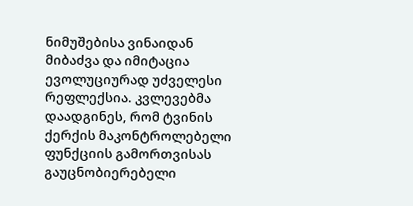ნიმუშებისა ვინაიდან მიბაძვა და იმიტაცია ევოლუციურად უძველესი რეფლექსია. კვლევებმა დაადგინეს, რომ ტვინის ქერქის მაკონტროლებელი ფუნქციის გამორთვისას გაუცნობიერებელი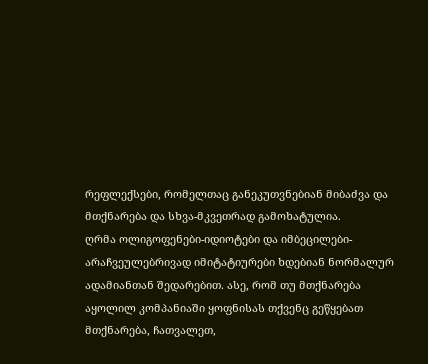რეფლექსები, რომელთაც განეკუთვნებიან მიბაძვა და მთქნარება და სხვა-მკვეთრად გამოხატულია.
ღრმა ოლიგოფენები-იდიოტები და იმბეცილები-არაჩვეულებრივად იმიტატიურები ხდებიან ნორმალურ ადამიანთან შედარებით. ასე, რომ თუ მთქნარება აყოლილ კომპანიაში ყოფნისას თქვენც გეწყებათ მთქნარება, ჩათვალეთ,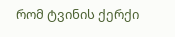რომ ტვინის ქერქი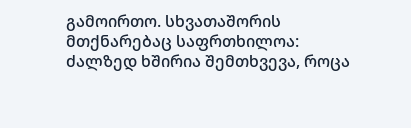გამოირთო. სხვათაშორის მთქნარებაც საფრთხილოა: ძალზედ ხშირია შემთხვევა, როცა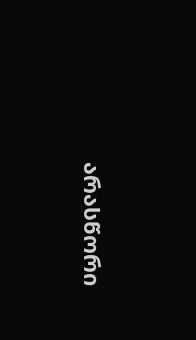არასწორი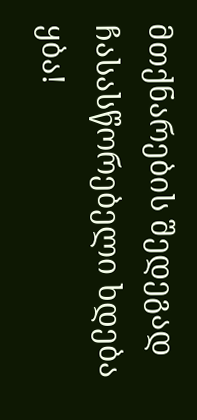მთქნარების შედეგად ჩასასწორებელი ხდება ყბა!